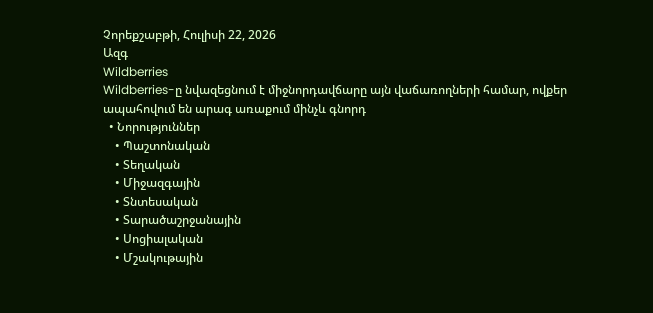Չորեքշաբթի, Հուլիսի 22, 2026
Ազգ
Wildberries
Wildberries-ը նվազեցնում է միջնորդավճարը այն վաճառողների համար, ովքեր ապահովում են արագ առաքում մինչև գնորդ
  • Նորություններ
    • Պաշտոնական
    • Տեղական
    • Միջազգային
    • Տնտեսական
    • Տարածաշրջանային
    • Սոցիալական
    • Մշակութային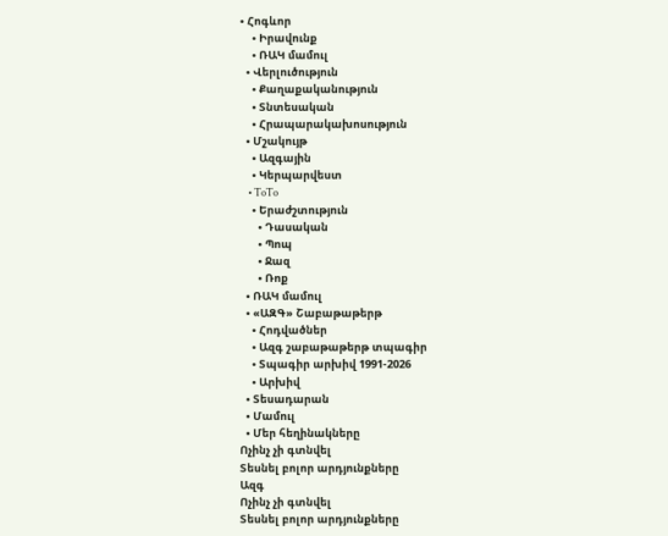• Հոգևոր
    • Իրավունք
    • ՌԱԿ մամուլ
  • Վերլուծություն
    • Քաղաքականություն
    • Տնտեսական
    • Հրապարակախոսություն
  • Մշակույթ
    • Ազգային
    • Կերպարվեստ
    • ToTo
    • Երաժշտություն
      • Դասական
      • Պոպ
      • Ջազ
      • Ռոք
  • ՌԱԿ մամուլ
  • «ԱԶԳ» Շաբաթաթերթ
    • Հոդվածներ
    • Ազգ շաբաթաթերթ տպագիր
    • Տպագիր արխիվ 1991-2026
    • Արխիվ
  • Տեսադարան
  • Մամուլ
  • Մեր հեղինակները
Ոչինչ չի գտնվել
Տեսնել բոլոր արդյունքները
Ազգ
Ոչինչ չի գտնվել
Տեսնել բոլոր արդյունքները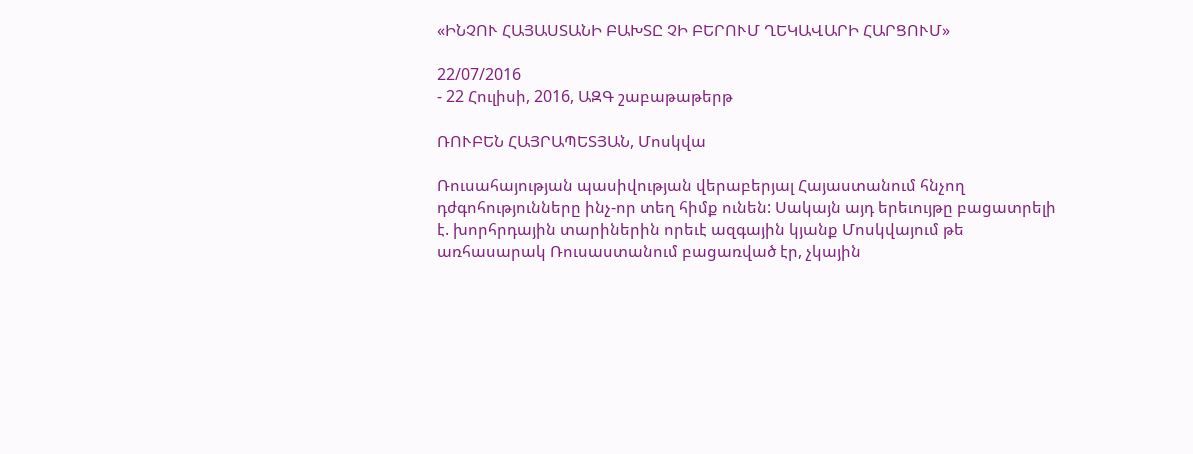«ԻՆՉՈՒ ՀԱՅԱՍՏԱՆԻ ԲԱԽՏԸ ՉԻ ԲԵՐՈՒՄ ՂԵԿԱՎԱՐԻ ՀԱՐՑՈՒՄ»

22/07/2016
- 22 Հուլիսի, 2016, ԱԶԳ շաբաթաթերթ

ՌՈՒԲԵՆ ՀԱՅՐԱՊԵՏՅԱՆ, Մոսկվա

Ռուսահայության պասիվության վերաբերյալ Հայաստանում հնչող դժգոհությունները ինչ-որ տեղ հիմք ունեն: Սակայն այդ երեւույթը բացատրելի է. խորհրդային տարիներին որեւէ ազգային կյանք Մոսկվայում թե առհասարակ Ռուսաստանում բացառված էր, չկային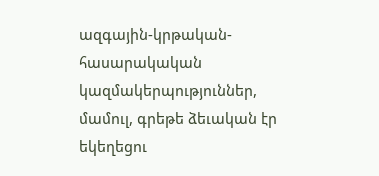ազգային-կրթական-հասարակական կազմակերպություններ, մամուլ, գրեթե ձեւական էր եկեղեցու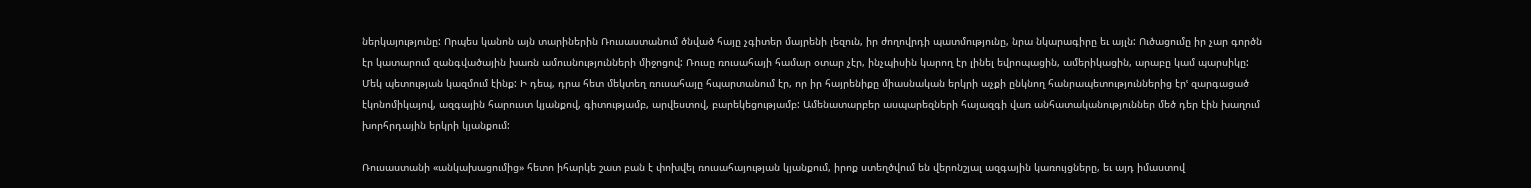ներկայությունը: Որպես կանոն այն տարիներին Ռուսաստանում ծնված հայը չգիտեր մայրենի լեզուն, իր ժողովրդի պատմությունը, նրա նկարագիրը եւ այլն: Ուծացումը իր չար գործն էր կատարում զանգվածային խառն ամուսնությունների միջոցով: Ռուսը ռուսահայի համար օտար չէր, ինչպիսին կարող էր լինել եվրոպացին, ամերիկացին, արաբը կամ պարսիկը: Մեկ պետության կազմում էինք: Ի դեպ, դրա հետ մեկտեղ ռուսահայը հպարտանում էր, որ իր հայրենիքը միասնական երկրի աչքի ընկնող հանրապետություններից էրՙ զարգացած էկոնոմիկայով, ազգային հարուստ կյանքով, գիտությամբ, արվեստով, բարեկեցությամբ: Ամենատարբեր ասպարեզների հայազգի վառ անհատականություններ մեծ դեր էին խաղում խորհրդային երկրի կյանքում:

Ռուսաստանի «անկախացումից» հետո իհարկե շատ բան է փոխվել ռուսահայության կյանքում, իրոք ստեղծվում են վերոնշյալ ազգային կառույցները, եւ այդ իմաստով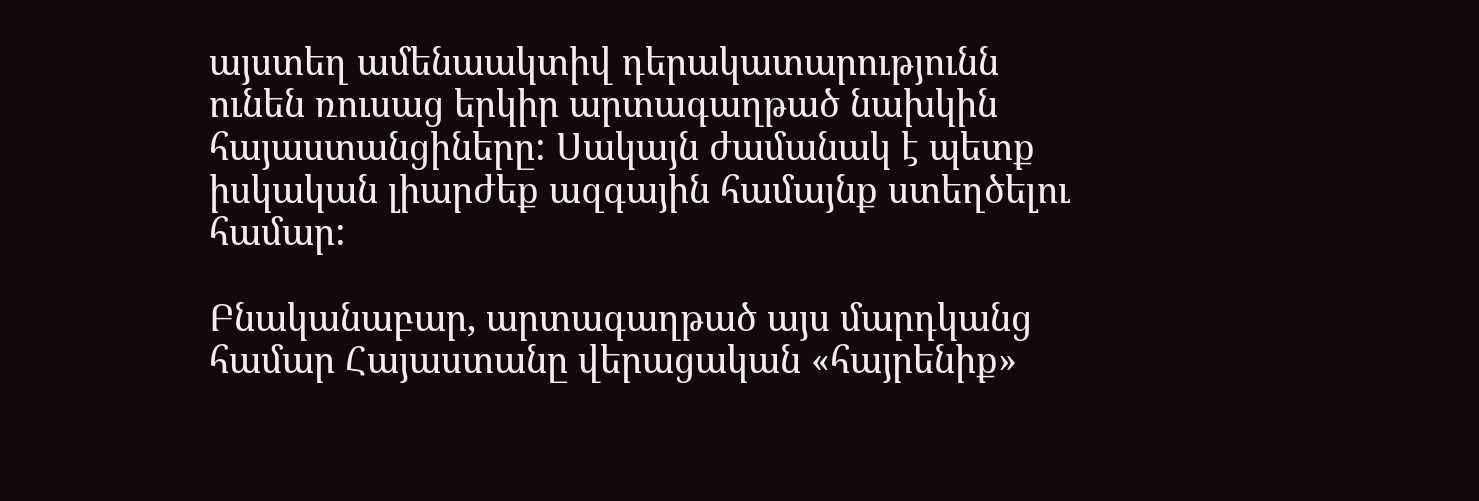այստեղ ամենաակտիվ դերակատարությունն ունեն ռուսաց երկիր արտագաղթած նախկին հայաստանցիները: Սակայն ժամանակ է պետք իսկական լիարժեք ազգային համայնք ստեղծելու համար:

Բնականաբար, արտագաղթած այս մարդկանց համար Հայաստանը վերացական «հայրենիք»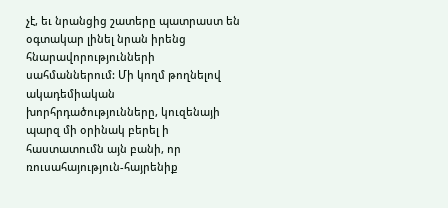չէ, եւ նրանցից շատերը պատրաստ են օգտակար լինել նրան իրենց հնարավորությունների սահմաններում: Մի կողմ թողնելով ակադեմիական խորհրդածությունները, կուզենայի պարզ մի օրինակ բերել ի հաստատումն այն բանի, որ ռուսահայություն-հայրենիք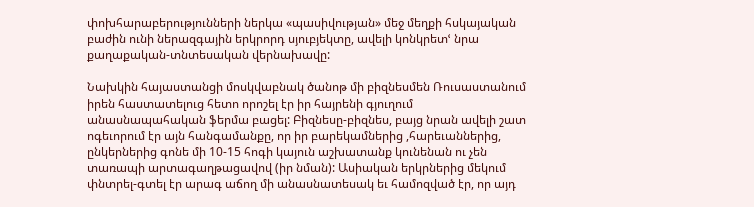փոխհարաբերությունների ներկա «պասիվության» մեջ մեղքի հսկայական բաժին ունի ներազգային երկրորդ սյուբյեկտը, ավելի կոնկրետՙ նրա քաղաքական-տնտեսական վերնախավը:

Նախկին հայաստանցի մոսկվաբնակ ծանոթ մի բիզնեսմեն Ռուսաստանում իրեն հաստատելուց հետո որոշել էր իր հայրենի գյուղում անասնապահական ֆերմա բացել: Բիզնեսը-բիզնես, բայց նրան ավելի շատ ոգեւորում էր այն հանգամանքը, որ իր բարեկամներից ,հարեւաններից, ընկերներից գոնե մի 10-15 հոգի կայուն աշխատանք կունենան ու չեն տառապի արտագաղթացավով (իր նման): Ասիական երկրներից մեկում փնտրել-գտել էր արագ աճող մի անասնատեսակ եւ համոզված էր, որ այդ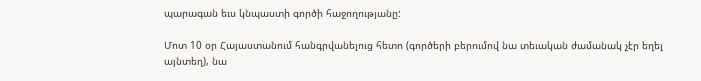պարագան եւս կնպաստի գործի հաջողությանը:

Մոտ 10 օր Հայաստանում հանգրվանելուց հետո (գործերի բերումով նա տեւական ժամանակ չէր եղել այնտեղ), նա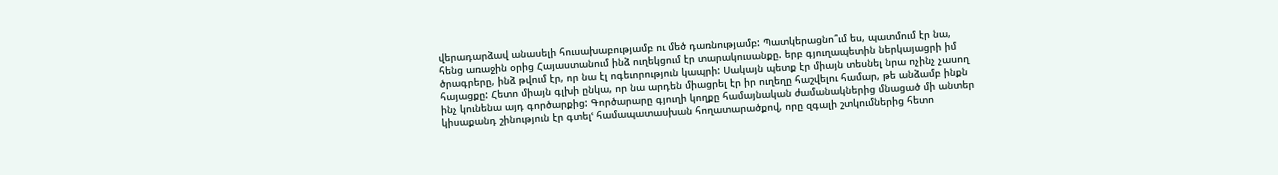վերադարձավ անասելի հուսախաբությամբ ու մեծ դառնությամբ: Պատկերացնո՞ւմ ես, պատմում էր նա, հենց առաջին օրից Հայաստանում ինձ ուղեկցում էր տարակուսանքը. երբ գյուղապետին ներկայացրի իմ ծրագրերը, ինձ թվում էր, որ նա էլ ոգեւորություն կապրի: Սակայն պետք էր միայն տեսնել նրա ոչինչ չասող հայացքը: Հետո միայն գլխի ընկա, որ նա արդեն միացրել էր իր ուղեղը հաշվելու համար, թե անձամբ ինքն ինչ կունենա այդ գործարքից: Գործարարը գյուղի կողքը համայնական ժամանակներից մնացած մի անտեր կիսաքանդ շինություն էր գտելՙ համապատասխան հողատարածքով, որը զգալի շտկումներից հետո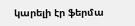կարելի էր ֆերմա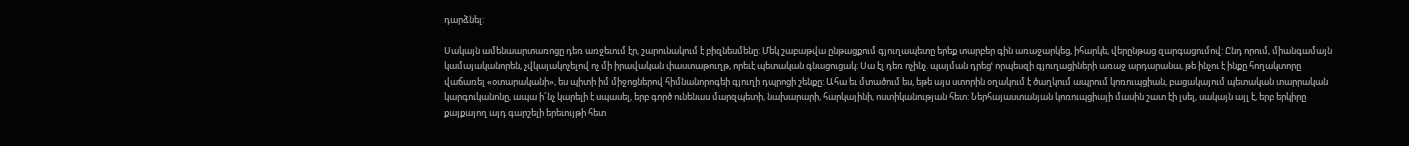դարձնել:

Սակայն ամենաարտառոցը դեռ առջեւում էր, շարունակում է բիզնեսմենը: Մեկ շաբաթվա ընթացքում գյուղապետը երեք տարբեր գին առաջարկեց, իհարկե, վերընթաց զարգացումով: Ընդ որում, միանգամայն կամայականորեն, չվկայակոչելով ոչ մի իրավական փաստաթուղթ, որեւէ պետական գնացուցակ: Սա էլ դեռ ոչինչ. պայման դրեցՙ որպեսզի գյուղացիների առաջ արդարանա, թե ինչու է ինքը հողակտորը վաճառել «օտարականի», ես պիտի իմ միջոցներով հիմնանորոգեի գյուղի դպրոցի շենքը: Ահա եւ մտածում ես, եթե այս ստորին օղակում է ծաղկում ապրում կոռուպցիան, բացակայում պետական տարրական կարգուկանոնը, ապա ի՜նչ կարելի է սպասել, երբ գործ ունենաս մարզպետի, նախարարի, հարկայինի, ոստիկանության հետ: Ներհայաստանյան կոռուպցիայի մասին շատ էի լսել, սակայն այլ է, երբ երկիրը քայքայող այդ գարշելի երեւույթի հետ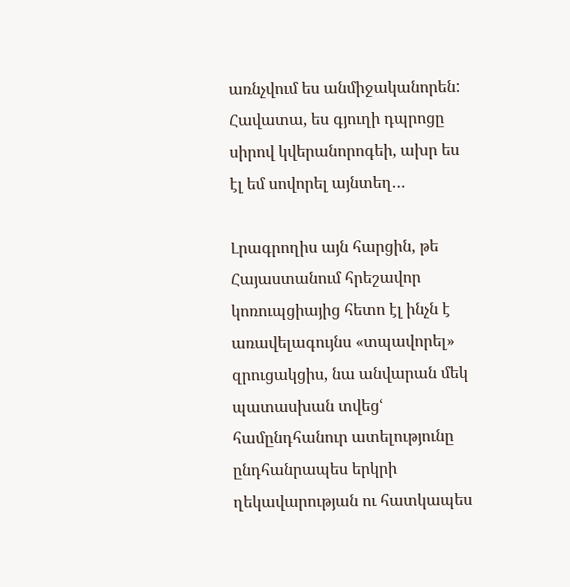առնչվում ես անմիջականորեն: Հավատա, ես գյուղի դպրոցը սիրով կվերանորոգեի, ախր ես էլ եմ սովորել այնտեղ…

Լրագրողիս այն հարցին, թե Հայաստանում հրեշավոր կոռուպցիայից հետո էլ ինչն է առավելագույնս «տպավորել» զրուցակցիս, նա անվարան մեկ պատասխան տվեցՙ համընդհանուր ատելությունը ընդհանրապես երկրի ղեկավարության ու հատկապես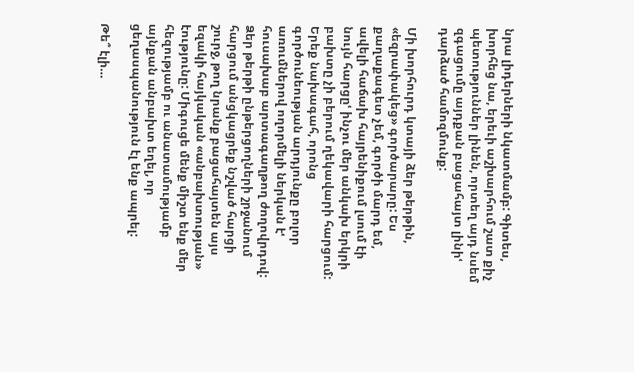նրա լիդերների նկատմամբ: Գիտես, խորհեց նա, երեւի աշխարհում շատ քիչ պետություններ լինեն, որտեղ այդ նսեմ զգացումը այդքան բացահայտ լինիՙ դարձած համոզմունք:

Մի խորհուրդ կտայի ձեր թերթին, «եզրափակեց» գործարարը: Ես քաղաքագետ չեմ, գործի մարդ եմ, ավելի հաճախ հայրենիքում լսում էի նույն հարցըՙ ինչու մեր անկախ երկրի բախտը չի բերում ղեկավարի հարցում: Երեք նախագահ, որոնց գործունեության արդյունքը բոլոր առումներով ողորմելի ներկան էՙ հուսախաբ արտագաղթող ժողովրդով: Ձեր թերթի ընթերցողների շրջանում հարցում անցկացրեք նշված հարցի շուրջ, թող նրանք բացահայտեն այս եզակի հայկական «անբախտության» էությունը: Միգուցե մենք միշտ ենք մեր հեզությամբ ու անատամությամբ այնքան անբախտ եղել, որ ցեղասպանություն էլ ենք ապրել:

Թե՞ էլի…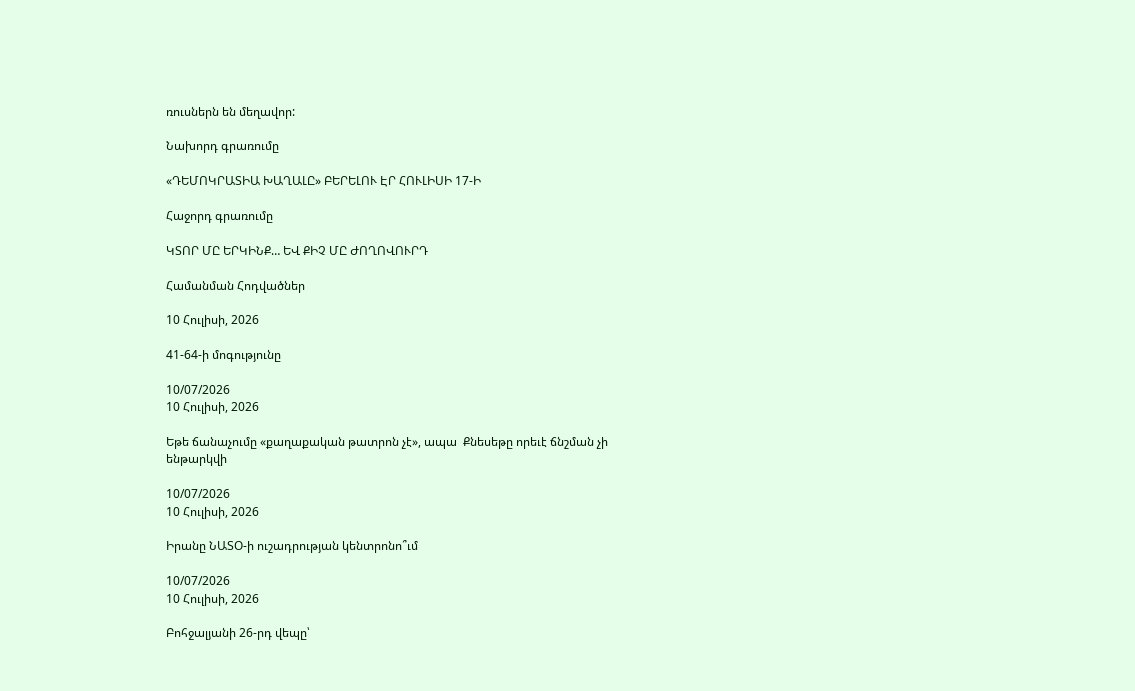ռուսներն են մեղավոր:

Նախորդ գրառումը

«ԴԵՄՈԿՐԱՏԻԱ ԽԱՂԱԼԸ» ԲԵՐԵԼՈՒ ԷՐ ՀՈՒԼԻՍԻ 17-Ի

Հաջորդ գրառումը

ԿՏՈՐ ՄԸ ԵՐԿԻՆՔ… ԵՎ ՔԻՉ ՄԸ ԺՈՂՈՎՈՒՐԴ

Համանման Հոդվածներ

10 Հուլիսի, 2026

41-64-ի մոգությունը

10/07/2026
10 Հուլիսի, 2026

Եթե ճանաչումը «քաղաքական թատրոն չէ», ապա  Քնեսեթը որեւէ ճնշման չի ենթարկվի

10/07/2026
10 Հուլիսի, 2026

Իրանը ՆԱՏՕ-ի ուշադրության կենտրոնո՞ւմ

10/07/2026
10 Հուլիսի, 2026

Բոհջալյանի 26-րդ վեպը՝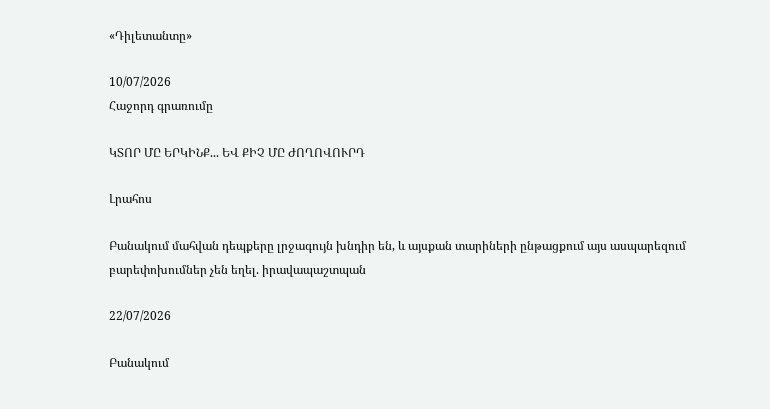«Դիլետանտը»

10/07/2026
Հաջորդ գրառումը

ԿՏՈՐ ՄԸ ԵՐԿԻՆՔ... ԵՎ ՔԻՉ ՄԸ ԺՈՂՈՎՈՒՐԴ

Լրահոս

Բանակում մահվան դեպքերը լրջագույն խնդիր են, և այսքան տարիների ընթացքում այս ասպարեզում բարեփոխումներ չեն եղել. իրավապաշտպան

22/07/2026

Բանակում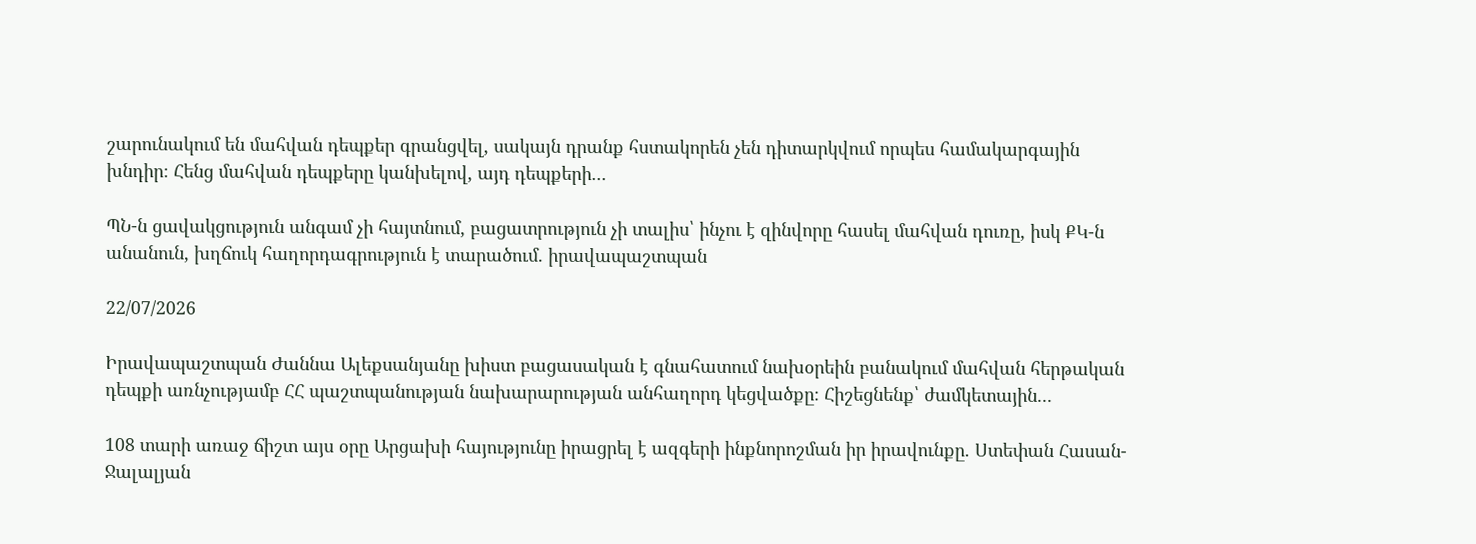շարունակում են մահվան դեպքեր գրանցվել, սակայն դրանք հստակորեն չեն դիտարկվում որպես համակարգային խնդիր։ Հենց մահվան դեպքերը կանխելով, այդ դեպքերի...

ՊՆ-ն ցավակցություն անգամ չի հայտնում, բացատրություն չի տալիս՝ ինչու է զինվորը հասել մահվան դուռը, իսկ ՔԿ-ն անանուն, խղճուկ հաղորդագրություն է տարածում. իրավապաշտպան

22/07/2026

Իրավապաշտպան Ժաննա Ալեքսանյանը խիստ բացասական է գնահատում նախօրեին բանակում մահվան հերթական դեպքի առնչությամբ ՀՀ պաշտպանության նախարարության անհաղորդ կեցվածքը։ Հիշեցնենք՝ ժամկետային...

108 տարի առաջ ճիշտ այս օրը Արցախի հայությունը իրացրել է ազգերի ինքնորոշման իր իրավունքը. Ստեփան Հասան-Ջալալյան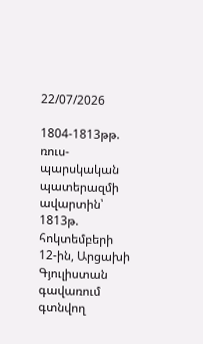22/07/2026

1804-1813թթ. ռուս-պարսկական պատերազմի ավարտին՝ 1813թ. հոկտեմբերի 12-ին, Արցախի Գյուլիստան գավառում գտնվող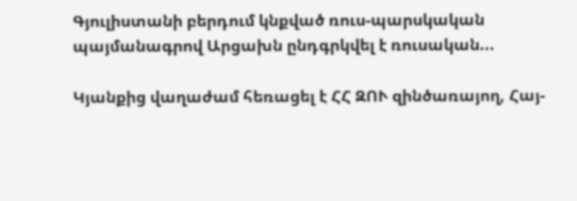Գյուլիստանի բերդում կնքված ռուս-պարսկական պայմանագրով Արցախն ընդգրկվել է ռուսական...

Կյանքից վաղաժամ հեռացել է ՀՀ ԶՈՒ զինծառայող, Հայ-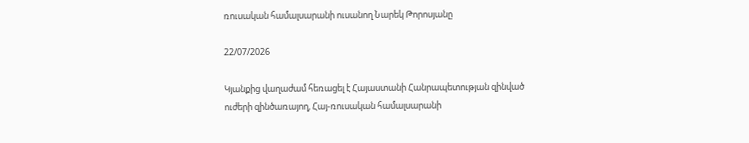ռուսական համալսարանի ուսանող Նարեկ Թորոսյանը

22/07/2026

Կյանքից վաղաժամ հեռացել է Հայաստանի Հանրապետության զինված ուժերի զինծառայող, Հայ-ռուսական համալսարանի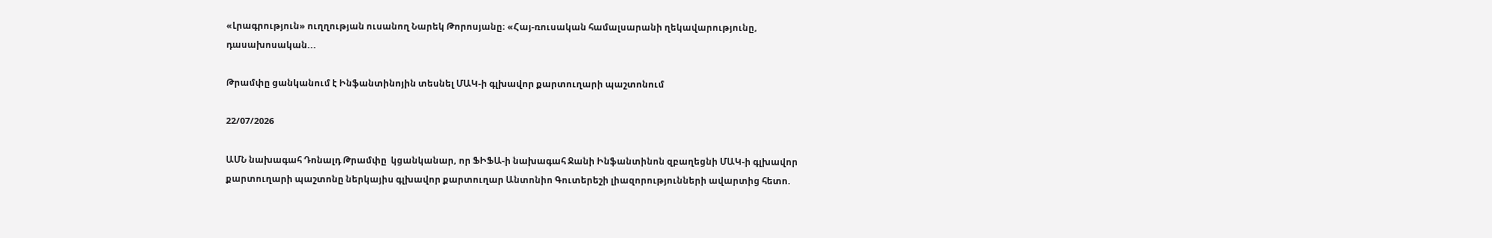«Լրագրություն» ուղղության ուսանող Նարեկ Թորոսյանը։ «Հայ-ռուսական համալսարանի ղեկավարությունը, դասախոսական...

Թրամփը ցանկանում է Ինֆանտինոյին տեսնել ՄԱԿ-ի գլխավոր քարտուղարի պաշտոնում

22/07/2026

ԱՄՆ նախագահ Դոնալդ Թրամփը  կցանկանար, որ ՖԻՖԱ-ի նախագահ Ջանի Ինֆանտինոն զբաղեցնի ՄԱԿ-ի գլխավոր քարտուղարի պաշտոնը ներկայիս գլխավոր քարտուղար Անտոնիո Գուտերեշի լիազորությունների ավարտից հետո.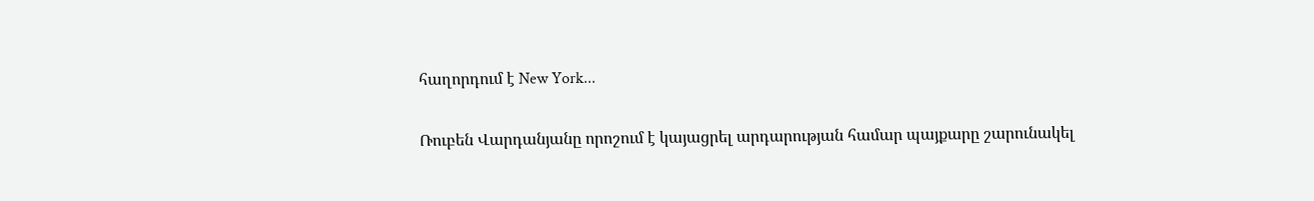հաղորդում է New York...

Ռուբեն Վարդանյանը որոշում է կայացրել արդարության համար պայքարը շարունակել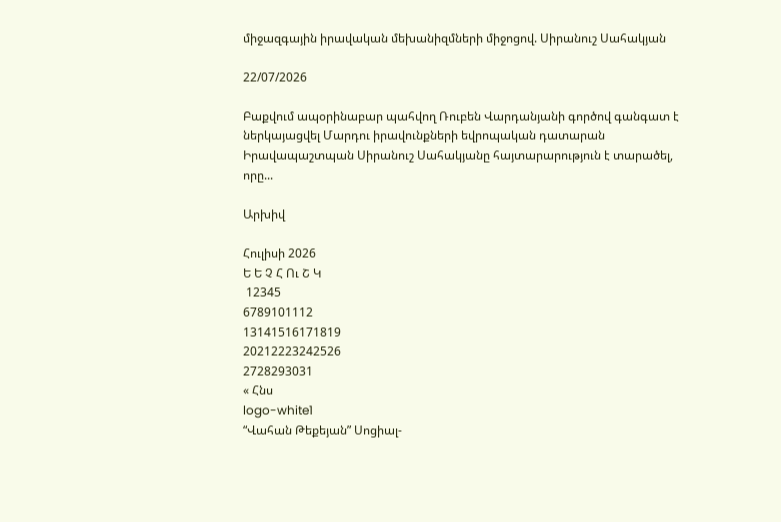միջազգային իրավական մեխանիզմների միջոցով. Սիրանուշ Սահակյան

22/07/2026

Բաքվում ապօրինաբար պահվող Ռուբեն Վարդանյանի գործով գանգատ է ներկայացվել Մարդու իրավունքների եվրոպական դատարան Իրավապաշտպան Սիրանուշ Սահակյանը հայտարարություն է տարածել, որը...

Արխիվ

Հուլիսի 2026
Ե Ե Չ Հ Ու Շ Կ
 12345
6789101112
13141516171819
20212223242526
2728293031
« Հնս
logo-white1
“Վահան Թեքեյան” Սոցիալ-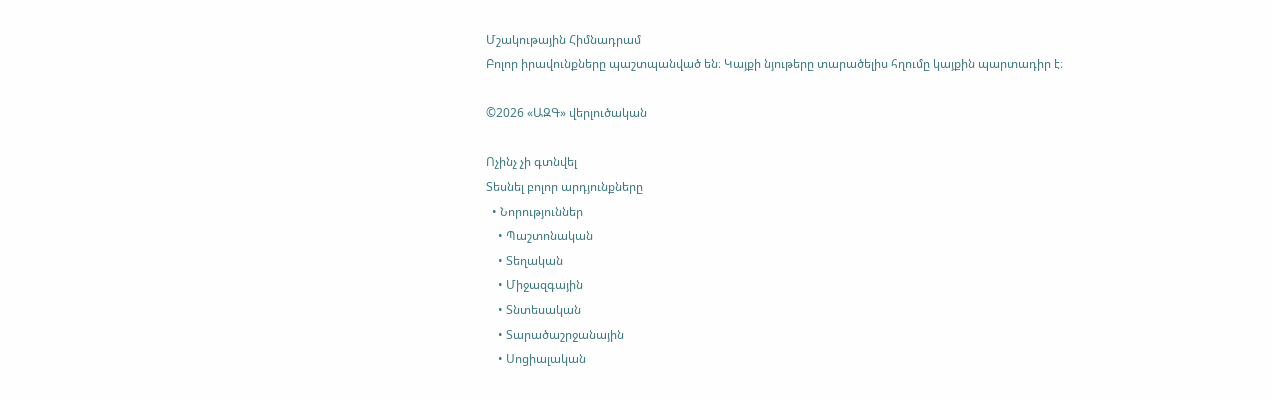Մշակութային Հիմնադրամ
Բոլոր իրավունքները պաշտպանված են։ Կայքի նյութերը տարածելիս հղումը կայքին պարտադիր է։

©2026 «ԱԶԳ» վերլուծական

Ոչինչ չի գտնվել
Տեսնել բոլոր արդյունքները
  • Նորություններ
    • Պաշտոնական
    • Տեղական
    • Միջազգային
    • Տնտեսական
    • Տարածաշրջանային
    • Սոցիալական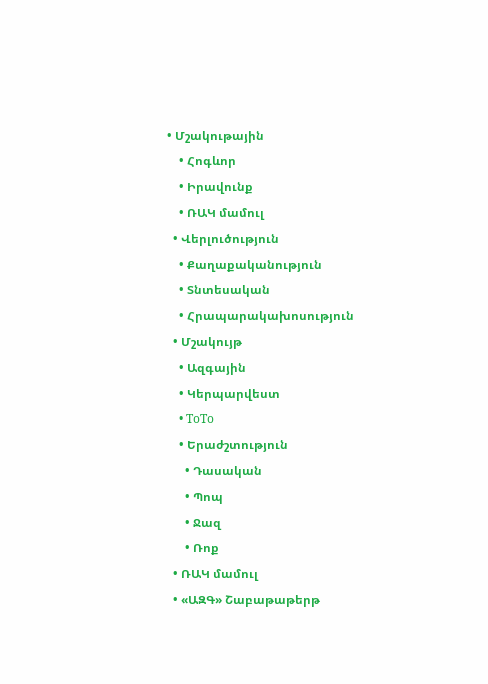• Մշակութային
    • Հոգևոր
    • Իրավունք
    • ՌԱԿ մամուլ
  • Վերլուծություն
    • Քաղաքականություն
    • Տնտեսական
    • Հրապարակախոսություն
  • Մշակույթ
    • Ազգային
    • Կերպարվեստ
    • ToTo
    • Երաժշտություն
      • Դասական
      • Պոպ
      • Ջազ
      • Ռոք
  • ՌԱԿ մամուլ
  • «ԱԶԳ» Շաբաթաթերթ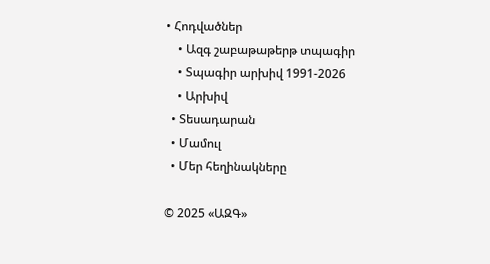• Հոդվածներ
    • Ազգ շաբաթաթերթ տպագիր
    • Տպագիր արխիվ 1991-2026
    • Արխիվ
  • Տեսադարան
  • Մամուլ
  • Մեր հեղինակները

© 2025 «ԱԶԳ»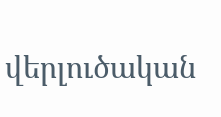վերլուծական